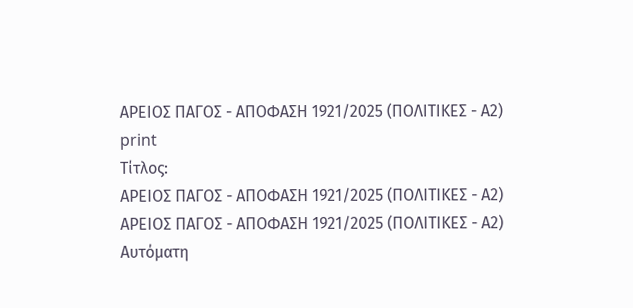ΑΡΕΙΟΣ ΠΑΓΟΣ - ΑΠΟΦΑΣΗ 1921/2025 (ΠΟΛΙΤΙΚΕΣ - Α2)
print
Τίτλος:
ΑΡΕΙΟΣ ΠΑΓΟΣ - ΑΠΟΦΑΣΗ 1921/2025 (ΠΟΛΙΤΙΚΕΣ - Α2)
ΑΡΕΙΟΣ ΠΑΓΟΣ - ΑΠΟΦΑΣΗ 1921/2025 (ΠΟΛΙΤΙΚΕΣ - Α2)
Αυτόματη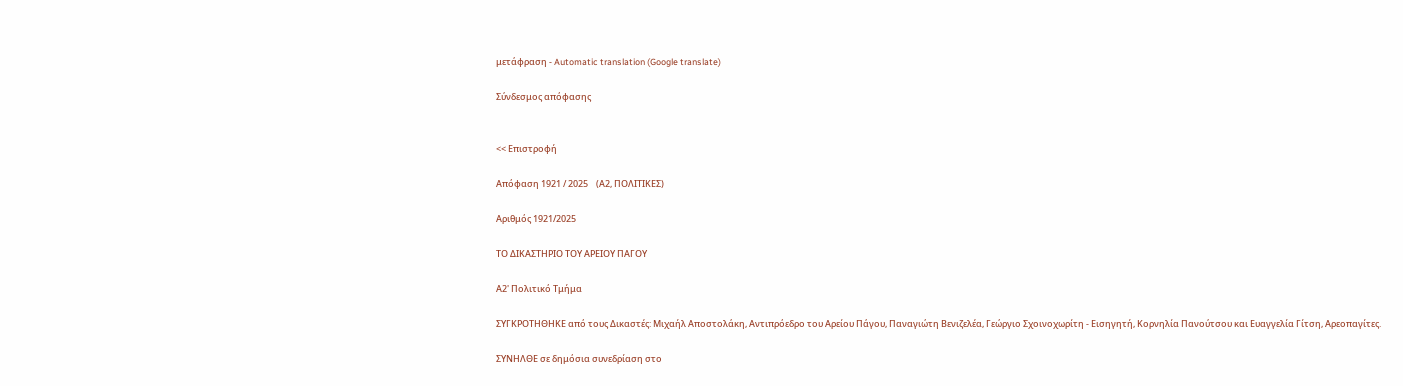μετάφραση - Automatic translation (Google translate)

Σύνδεσμος απόφασης


<< Επιστροφή

Απόφαση 1921 / 2025    (Α2, ΠΟΛΙΤΙΚΕΣ)

Αριθμός 1921/2025

ΤΟ ΔΙΚΑΣΤΗΡΙΟ ΤΟΥ ΑΡΕΙΟΥ ΠΑΓΟΥ

Α2' Πολιτικό Τμήμα

ΣΥΓΚΡΟΤΗΘΗΚΕ από τους Δικαστές: Μιχαήλ Αποστολάκη, Αντιπρόεδρο του Αρείου Πάγου, Παναγιώτη Βενιζελέα, Γεώργιο Σχοινοχωρίτη - Εισηγητή, Κορνηλία Πανούτσου και Ευαγγελία Γίτση, Αρεοπαγίτες.

ΣΥΝΗΛΘΕ σε δημόσια συνεδρίαση στο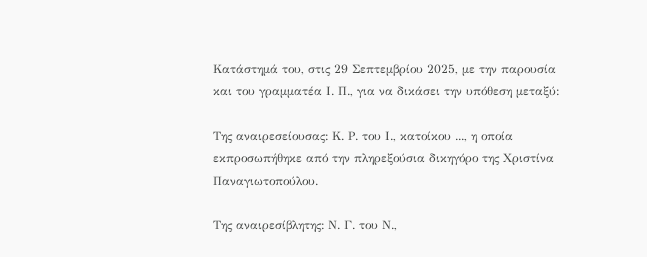Κατάστημά του, στις 29 Σεπτεμβρίου 2025, με την παρουσία και του γραμματέα Ι. Π., για να δικάσει την υπόθεση μεταξύ:

Της αναιρεσείουσας: Κ. Ρ. του Ι., κατοίκου ..., η οποία εκπροσωπήθηκε από την πληρεξούσια δικηγόρο της Χριστίνα Παναγιωτοπούλου.

Της αναιρεσίβλητης: Ν. Γ. του Ν.,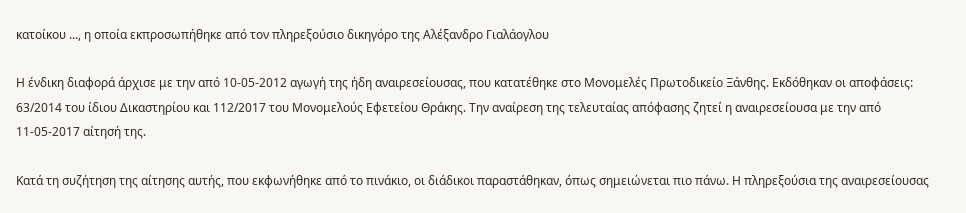κατοίκου ..., η οποία εκπροσωπήθηκε από τον πληρεξούσιο δικηγόρο της Αλέξανδρο Γιαλάογλου

Η ένδικη διαφορά άρχισε με την από 10-05-2012 αγωγή της ήδη αναιρεσείουσας, που κατατέθηκε στο Μονομελές Πρωτοδικείο Ξάνθης. Εκδόθηκαν οι αποφάσεις: 63/2014 του ίδιου Δικαστηρίου και 112/2017 του Μονομελούς Εφετείου Θράκης. Την αναίρεση της τελευταίας απόφασης ζητεί η αναιρεσείουσα με την από 11-05-2017 αίτησή της.

Κατά τη συζήτηση της αίτησης αυτής, που εκφωνήθηκε από το πινάκιο, οι διάδικοι παραστάθηκαν, όπως σημειώνεται πιο πάνω. Η πληρεξούσια της αναιρεσείουσας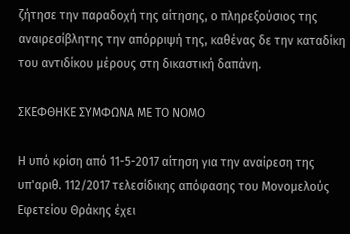ζήτησε την παραδοχή της αίτησης, ο πληρεξούσιος της αναιρεσίβλητης την απόρριψή της, καθένας δε την καταδίκη του αντιδίκου μέρους στη δικαστική δαπάνη.

ΣΚΕΦΘΗΚΕ ΣΥΜΦΩΝΑ ΜΕ ΤΟ ΝΟΜΟ

Η υπό κρίση από 11-5-2017 αίτηση για την αναίρεση της υπ'αριθ. 112/2017 τελεσίδικης απόφασης του Μονομελούς Εφετείου Θράκης έχει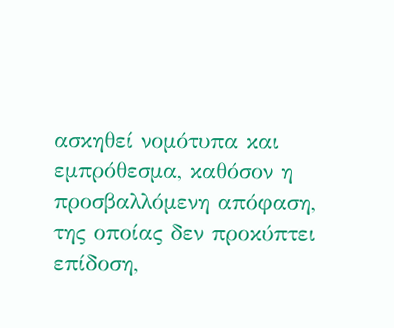ασκηθεί νομότυπα και εμπρόθεσμα, καθόσον η προσβαλλόμενη απόφαση, της οποίας δεν προκύπτει επίδοση,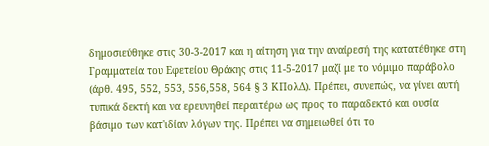δημοσιεύθηκε στις 30-3-2017 και η αίτηση για την αναίρεσή της κατατέθηκε στη Γραμματεία του Εφετείου Θράκης στις 11-5-2017 μαζί με το νόμιμο παράβολο (άρθ. 495, 552, 553, 556,558, 564 § 3 ΚΠολΔ). Πρέπει, συνεπώς, να γίνει αυτή τυπικά δεκτή και να ερευνηθεί περαιτέρω ως προς το παραδεκτό και ουσία βάσιμο των κατ'ιδίαν λόγων της. Πρέπει να σημειωθεί ότι το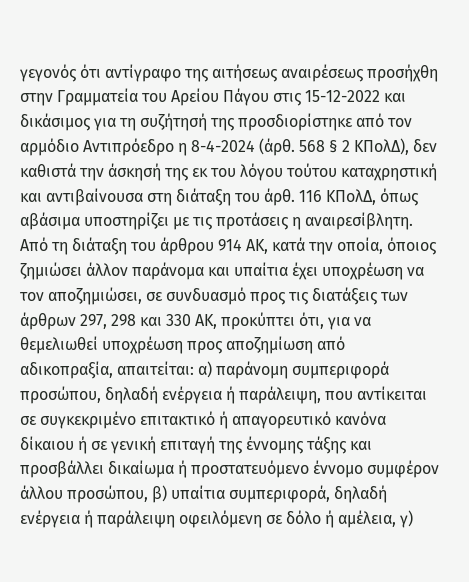γεγονός ότι αντίγραφο της αιτήσεως αναιρέσεως προσήχθη στην Γραμματεία του Αρείου Πάγου στις 15-12-2022 και δικάσιμος για τη συζήτησή της προσδιορίστηκε από τον αρμόδιο Αντιπρόεδρο η 8-4-2024 (άρθ. 568 § 2 ΚΠολΔ), δεν καθιστά την άσκησή της εκ του λόγου τούτου καταχρηστική και αντιβαίνουσα στη διάταξη του άρθ. 116 ΚΠολΔ, όπως αβάσιμα υποστηρίζει με τις προτάσεις η αναιρεσίβλητη. Από τη διάταξη του άρθρου 914 ΑΚ, κατά την οποία, όποιος ζημιώσει άλλον παράνομα και υπαίτια έχει υποχρέωση να τον αποζημιώσει, σε συνδυασμό προς τις διατάξεις των άρθρων 297, 298 και 330 ΑΚ, προκύπτει ότι, για να θεμελιωθεί υποχρέωση προς αποζημίωση από αδικοπραξία, απαιτείται: α) παράνομη συμπεριφορά προσώπου, δηλαδή ενέργεια ή παράλειψη, που αντίκειται σε συγκεκριμένο επιτακτικό ή απαγορευτικό κανόνα δίκαιου ή σε γενική επιταγή της έννομης τάξης και προσβάλλει δικαίωμα ή προστατευόμενο έννομο συμφέρον άλλου προσώπου, β) υπαίτια συμπεριφορά, δηλαδή ενέργεια ή παράλειψη οφειλόμενη σε δόλο ή αμέλεια, γ)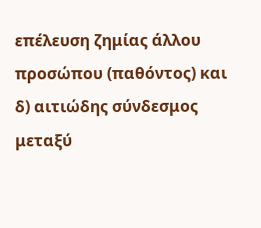επέλευση ζημίας άλλου προσώπου (παθόντος) και δ) αιτιώδης σύνδεσμος μεταξύ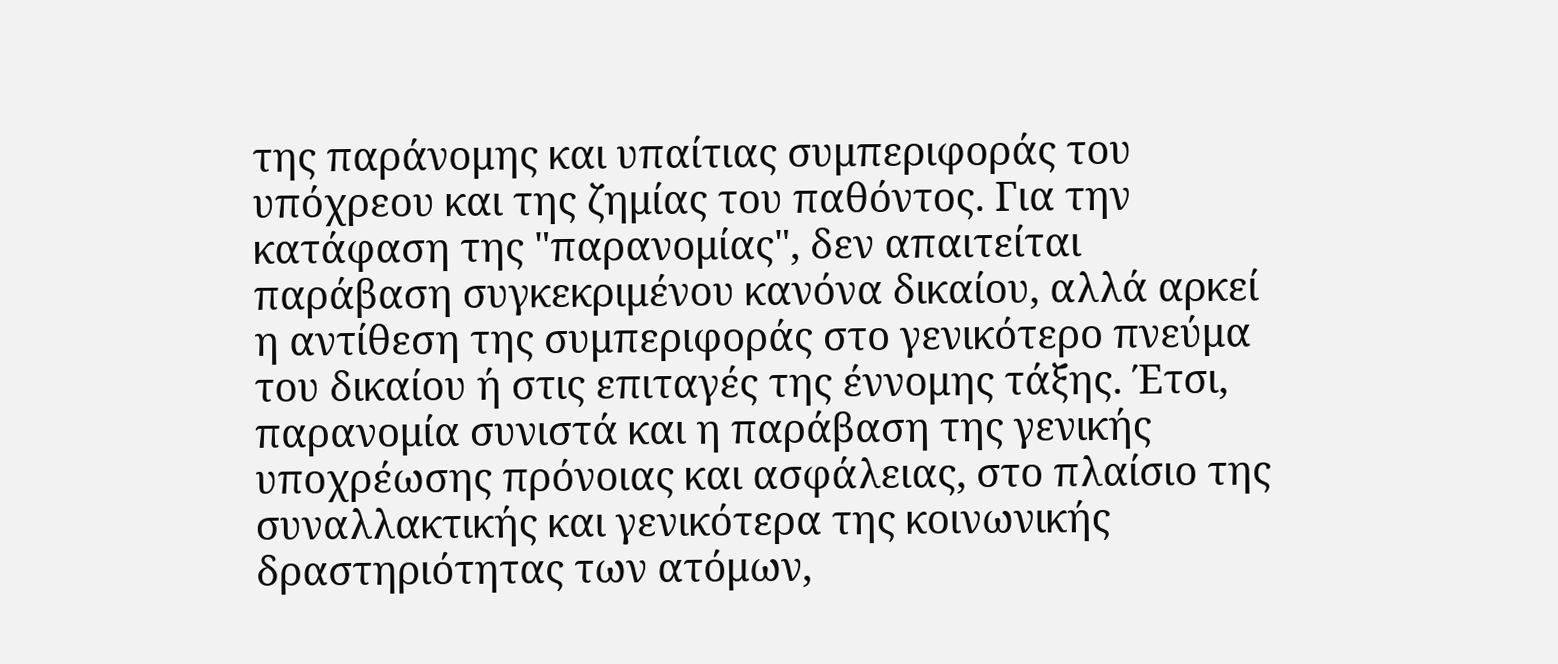της παράνομης και υπαίτιας συμπεριφοράς του υπόχρεου και της ζημίας του παθόντος. Για την κατάφαση της "παρανομίας", δεν απαιτείται παράβαση συγκεκριμένου κανόνα δικαίου, αλλά αρκεί η αντίθεση της συμπεριφοράς στο γενικότερο πνεύμα του δικαίου ή στις επιταγές της έννομης τάξης. Έτσι, παρανομία συνιστά και η παράβαση της γενικής υποχρέωσης πρόνοιας και ασφάλειας, στο πλαίσιο της συναλλακτικής και γενικότερα της κοινωνικής δραστηριότητας των ατόμων,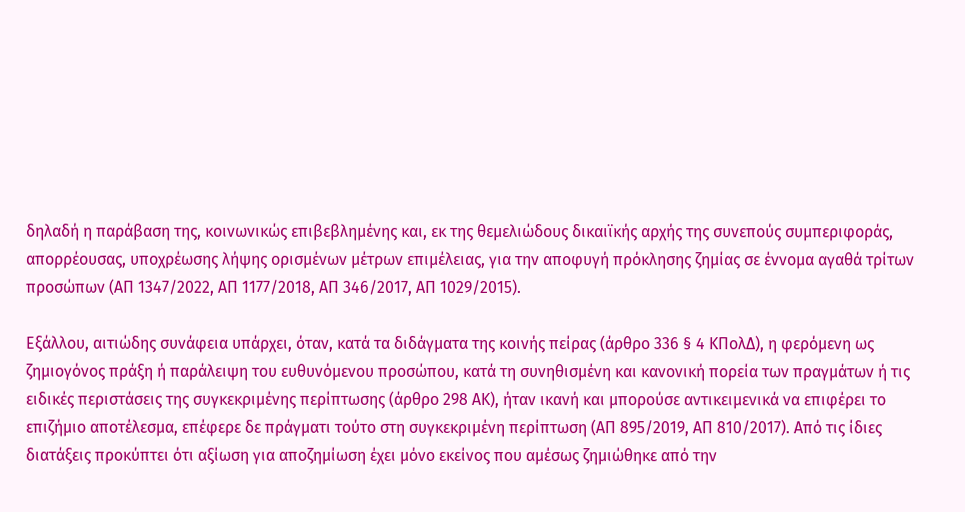δηλαδή η παράβαση της, κοινωνικώς επιβεβλημένης και, εκ της θεμελιώδους δικαιϊκής αρχής της συνεπούς συμπεριφοράς, απορρέουσας, υποχρέωσης λήψης ορισμένων μέτρων επιμέλειας, για την αποφυγή πρόκλησης ζημίας σε έννομα αγαθά τρίτων προσώπων (ΑΠ 1347/2022, ΑΠ 1177/2018, ΑΠ 346/2017, ΑΠ 1029/2015).

Εξάλλου, αιτιώδης συνάφεια υπάρχει, όταν, κατά τα διδάγματα της κοινής πείρας (άρθρο 336 § 4 ΚΠολΔ), η φερόμενη ως ζημιογόνος πράξη ή παράλειψη του ευθυνόμενου προσώπου, κατά τη συνηθισμένη και κανονική πορεία των πραγμάτων ή τις ειδικές περιστάσεις της συγκεκριμένης περίπτωσης (άρθρο 298 ΑΚ), ήταν ικανή και μπορούσε αντικειμενικά να επιφέρει το επιζήμιο αποτέλεσμα, επέφερε δε πράγματι τούτο στη συγκεκριμένη περίπτωση (ΑΠ 895/2019, ΑΠ 810/2017). Από τις ίδιες διατάξεις προκύπτει ότι αξίωση για αποζημίωση έχει μόνο εκείνος που αμέσως ζημιώθηκε από την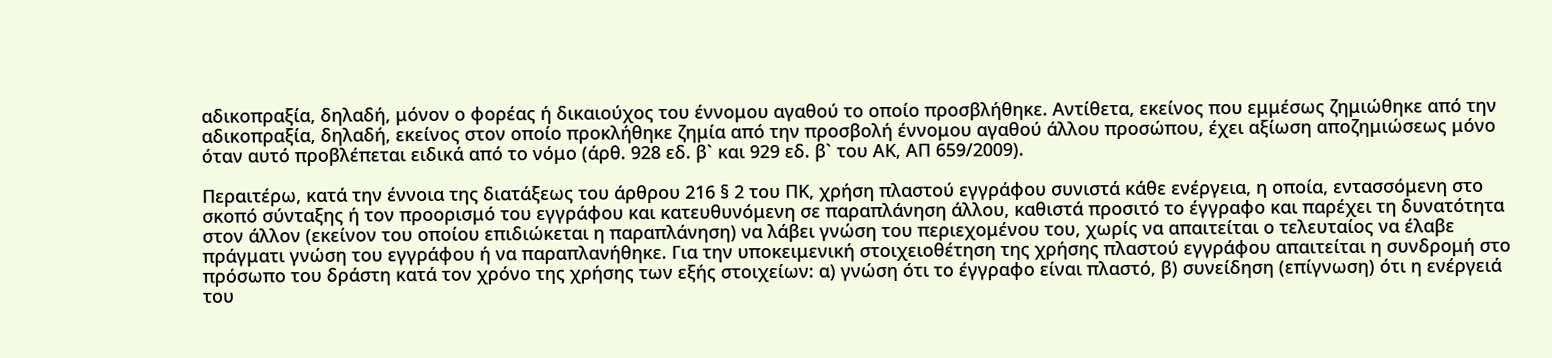αδικοπραξία, δηλαδή, μόνον ο φορέας ή δικαιούχος του έννομου αγαθού το οποίο προσβλήθηκε. Αντίθετα, εκείνος που εμμέσως ζημιώθηκε από την αδικοπραξία, δηλαδή, εκείνος στον οποίο προκλήθηκε ζημία από την προσβολή έννομου αγαθού άλλου προσώπου, έχει αξίωση αποζημιώσεως μόνο όταν αυτό προβλέπεται ειδικά από το νόμο (άρθ. 928 εδ. β` και 929 εδ. β` του ΑΚ, ΑΠ 659/2009).

Περαιτέρω, κατά την έννοια της διατάξεως του άρθρου 216 § 2 του ΠΚ, χρήση πλαστού εγγράφου συνιστά κάθε ενέργεια, η οποία, εντασσόμενη στο σκοπό σύνταξης ή τον προορισμό του εγγράφου και κατευθυνόμενη σε παραπλάνηση άλλου, καθιστά προσιτό το έγγραφο και παρέχει τη δυνατότητα στον άλλον (εκείνον του οποίου επιδιώκεται η παραπλάνηση) να λάβει γνώση του περιεχομένου του, χωρίς να απαιτείται ο τελευταίος να έλαβε πράγματι γνώση του εγγράφου ή να παραπλανήθηκε. Για την υποκειμενική στοιχειοθέτηση της χρήσης πλαστού εγγράφου απαιτείται η συνδρομή στο πρόσωπο του δράστη κατά τον χρόνο της χρήσης των εξής στοιχείων: α) γνώση ότι το έγγραφο είναι πλαστό, β) συνείδηση (επίγνωση) ότι η ενέργειά του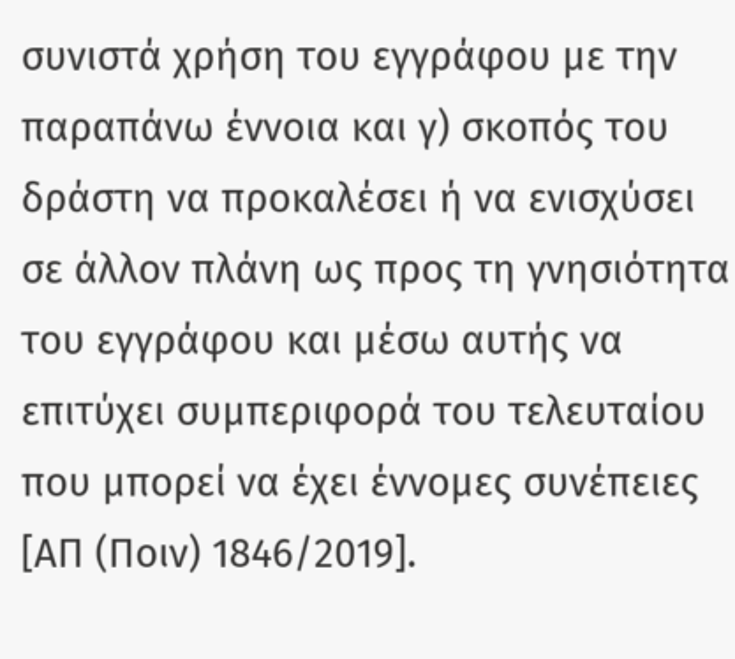συνιστά χρήση του εγγράφου με την παραπάνω έννοια και γ) σκοπός του δράστη να προκαλέσει ή να ενισχύσει σε άλλον πλάνη ως προς τη γνησιότητα του εγγράφου και μέσω αυτής να επιτύχει συμπεριφορά του τελευταίου που μπορεί να έχει έννομες συνέπειες [ΑΠ (Ποιν) 1846/2019].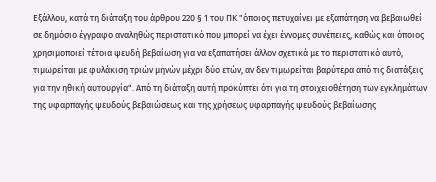Εξάλλου, κατά τη διάταξη του άρθρου 220 § 1 του ΠΚ "όποιος πετυχαίνει με εξαπάτηση να βεβαιωθεί σε δημόσιο έγγραφο αναληθώς περιστατικό που μπορεί να έχει έννομες συνέπειες, καθώς και όποιος χρησιμοποιεί τέτοια ψευδή βεβαίωση για να εξαπατήσει άλλον σχετικά με το περιστατικό αυτό, τιμωρείται με φυλάκιση τριών μηνών μέχρι δύο ετών, αν δεν τιμωρείται βαρύτερα από τις διατάξεις για την ηθική αυτουργία". Από τη διάταξη αυτή προκύπτει ότι για τη στοιχειοθέτηση των εγκλημάτων της υφαρπαγής ψευδούς βεβαιώσεως και της χρήσεως υφαρπαγής ψευδούς βεβαίωσης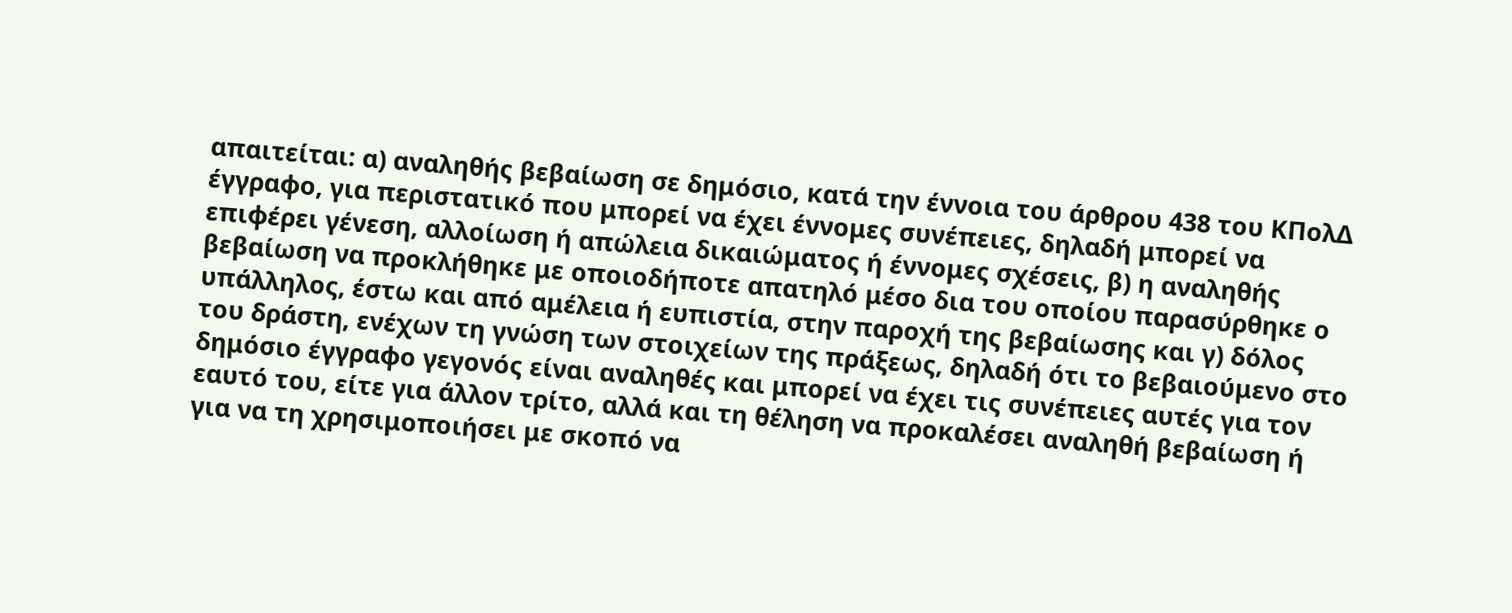απαιτείται: α) αναληθής βεβαίωση σε δημόσιο, κατά την έννοια του άρθρου 438 του ΚΠολΔ έγγραφο, για περιστατικό που μπορεί να έχει έννομες συνέπειες, δηλαδή μπορεί να επιφέρει γένεση, αλλοίωση ή απώλεια δικαιώματος ή έννομες σχέσεις, β) η αναληθής βεβαίωση να προκλήθηκε με οποιοδήποτε απατηλό μέσο δια του οποίου παρασύρθηκε ο υπάλληλος, έστω και από αμέλεια ή ευπιστία, στην παροχή της βεβαίωσης και γ) δόλος του δράστη, ενέχων τη γνώση των στοιχείων της πράξεως, δηλαδή ότι το βεβαιούμενο στο δημόσιο έγγραφο γεγονός είναι αναληθές και μπορεί να έχει τις συνέπειες αυτές για τον εαυτό του, είτε για άλλον τρίτο, αλλά και τη θέληση να προκαλέσει αναληθή βεβαίωση ή για να τη χρησιμοποιήσει με σκοπό να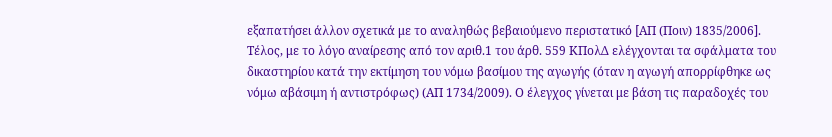εξαπατήσει άλλον σχετικά με το αναληθώς βεβαιούμενο περιστατικό [ΑΠ (Ποιν) 1835/2006]. Τέλος, με το λόγο αναίρεσης από τον αριθ.1 του άρθ. 559 ΚΠολΔ ελέγχονται τα σφάλματα του δικαστηρίου κατά την εκτίμηση του νόμω βασίμου της αγωγής (όταν η αγωγή απορρίφθηκε ως νόμω αβάσιμη ή αντιστρόφως) (ΑΠ 1734/2009). Ο έλεγχος γίνεται με βάση τις παραδοχές του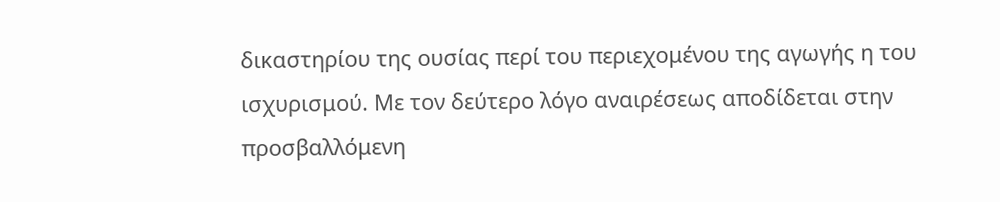δικαστηρίου της ουσίας περί του περιεχομένου της αγωγής η του ισχυρισμού. Με τον δεύτερο λόγο αναιρέσεως αποδίδεται στην προσβαλλόμενη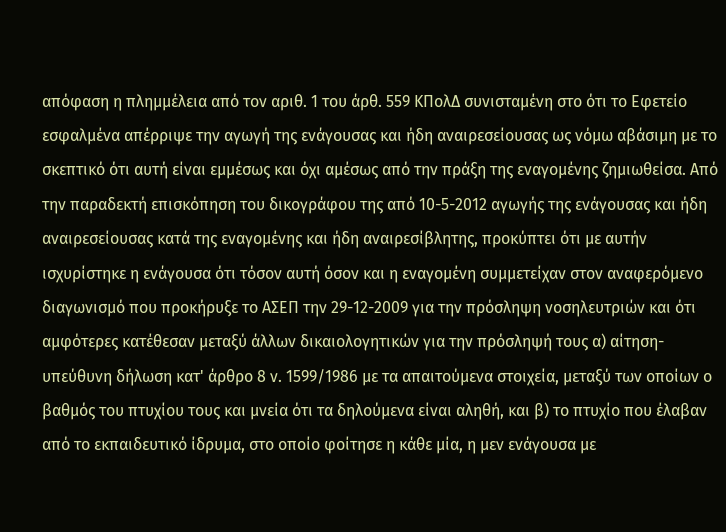απόφαση η πλημμέλεια από τον αριθ. 1 του άρθ. 559 ΚΠολΔ συνισταμένη στο ότι το Εφετείο εσφαλμένα απέρριψε την αγωγή της ενάγουσας και ήδη αναιρεσείουσας ως νόμω αβάσιμη με το σκεπτικό ότι αυτή είναι εμμέσως και όχι αμέσως από την πράξη της εναγομένης ζημιωθείσα. Από την παραδεκτή επισκόπηση του δικογράφου της από 10-5-2012 αγωγής της ενάγουσας και ήδη αναιρεσείουσας κατά της εναγομένης και ήδη αναιρεσίβλητης, προκύπτει ότι με αυτήν ισχυρίστηκε η ενάγουσα ότι τόσον αυτή όσον και η εναγομένη συμμετείχαν στον αναφερόμενο διαγωνισμό που προκήρυξε το ΑΣΕΠ την 29-12-2009 για την πρόσληψη νοσηλευτριών και ότι αμφότερες κατέθεσαν μεταξύ άλλων δικαιολογητικών για την πρόσληψή τους α) αίτηση-υπεύθυνη δήλωση κατ' άρθρο 8 ν. 1599/1986 με τα απαιτούμενα στοιχεία, μεταξύ των οποίων ο βαθμός του πτυχίου τους και μνεία ότι τα δηλούμενα είναι αληθή, και β) το πτυχίο που έλαβαν από το εκπαιδευτικό ίδρυμα, στο οποίο φοίτησε η κάθε μία, η μεν ενάγουσα με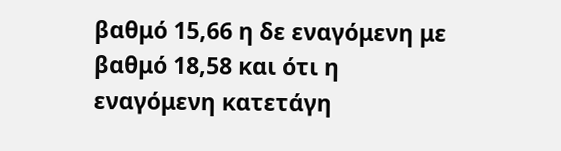βαθμό 15,66 η δε εναγόμενη με βαθμό 18,58 και ότι η εναγόμενη κατετάγη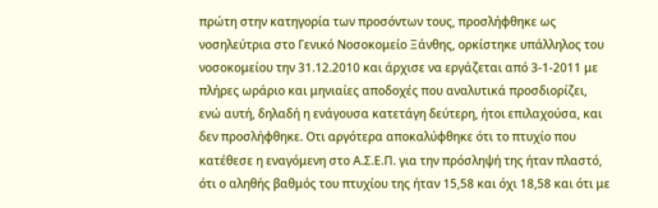πρώτη στην κατηγορία των προσόντων τους, προσλήφθηκε ως νοσηλεύτρια στο Γενικό Νοσοκομείο Ξάνθης, ορκίστηκε υπάλληλος του νοσοκομείου την 31.12.2010 και άρχισε να εργάζεται από 3-1-2011 με πλήρες ωράριο και μηνιαίες αποδοχές που αναλυτικά προσδιορίζει, ενώ αυτή, δηλαδή η ενάγουσα κατετάγη δεύτερη, ήτοι επιλαχούσα, και δεν προσλήφθηκε. Οτι αργότερα αποκαλύφθηκε ότι το πτυχίο που κατέθεσε η εναγόμενη στο Α.Σ.Ε.Π. για την πρόσληψή της ήταν πλαστό, ότι ο αληθής βαθμός του πτυχίου της ήταν 15,58 και όχι 18,58 και ότι με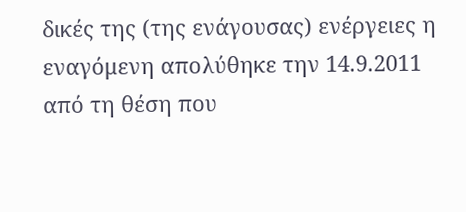δικές της (της ενάγουσας) ενέργειες η εναγόμενη απολύθηκε την 14.9.2011 από τη θέση που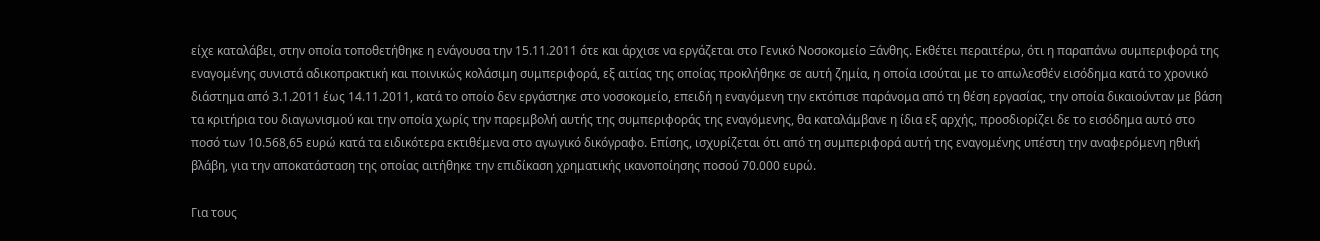είχε καταλάβει, στην οποία τοποθετήθηκε η ενάγουσα την 15.11.2011 ότε και άρχισε να εργάζεται στο Γενικό Νοσοκομείο Ξάνθης. Εκθέτει περαιτέρω, ότι η παραπάνω συμπεριφορά της εναγομένης συνιστά αδικοπρακτική και ποινικώς κολάσιμη συμπεριφορά, εξ αιτίας της οποίας προκλήθηκε σε αυτή ζημία, η οποία ισούται με το απωλεσθέν εισόδημα κατά το χρονικό διάστημα από 3.1.2011 έως 14.11.2011, κατά το οποίο δεν εργάστηκε στο νοσοκομείο, επειδή η εναγόμενη την εκτόπισε παράνομα από τη θέση εργασίας, την οποία δικαιούνταν με βάση τα κριτήρια του διαγωνισμού και την οποία χωρίς την παρεμβολή αυτής της συμπεριφοράς της εναγόμενης, θα καταλάμβανε η ίδια εξ αρχής, προσδιορίζει δε το εισόδημα αυτό στο ποσό των 10.568,65 ευρώ κατά τα ειδικότερα εκτιθέμενα στο αγωγικό δικόγραφο. Επίσης, ισχυρίζεται ότι από τη συμπεριφορά αυτή της εναγομένης υπέστη την αναφερόμενη ηθική βλάβη, για την αποκατάσταση της οποίας αιτήθηκε την επιδίκαση χρηματικής ικανοποίησης ποσού 70.000 ευρώ.

Για τους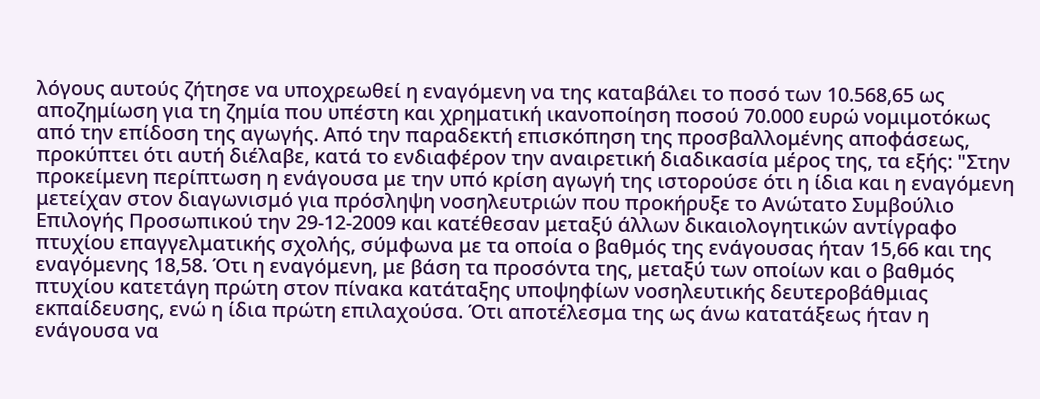λόγους αυτούς ζήτησε να υποχρεωθεί η εναγόμενη να της καταβάλει το ποσό των 10.568,65 ως αποζημίωση για τη ζημία που υπέστη και χρηματική ικανοποίηση ποσού 70.000 ευρώ νομιμοτόκως από την επίδοση της αγωγής. Από την παραδεκτή επισκόπηση της προσβαλλομένης αποφάσεως, προκύπτει ότι αυτή διέλαβε, κατά το ενδιαφέρον την αναιρετική διαδικασία μέρος της, τα εξής: "Στην προκείμενη περίπτωση η ενάγουσα με την υπό κρίση αγωγή της ιστορούσε ότι η ίδια και η εναγόμενη μετείχαν στον διαγωνισμό για πρόσληψη νοσηλευτριών που προκήρυξε το Ανώτατο Συμβούλιο Επιλογής Προσωπικού την 29-12-2009 και κατέθεσαν μεταξύ άλλων δικαιολογητικών αντίγραφο πτυχίου επαγγελματικής σχολής, σύμφωνα με τα οποία ο βαθμός της ενάγουσας ήταν 15,66 και της εναγόμενης 18,58. Ότι η εναγόμενη, με βάση τα προσόντα της, μεταξύ των οποίων και ο βαθμός πτυχίου κατετάγη πρώτη στον πίνακα κατάταξης υποψηφίων νοσηλευτικής δευτεροβάθμιας εκπαίδευσης, ενώ η ίδια πρώτη επιλαχούσα. Ότι αποτέλεσμα της ως άνω κατατάξεως ήταν η ενάγουσα να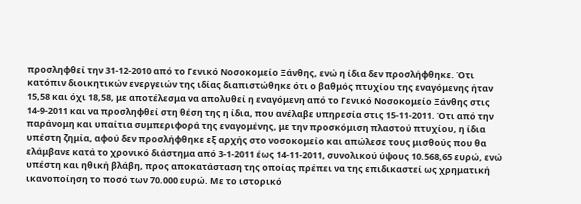προσληφθεί την 31-12-2010 από το Γενικό Νοσοκομείο Ξάνθης, ενώ η ίδια δεν προσλήφθηκε. Ότι κατόπιν διοικητικών ενεργειών της ιδίας διαπιστώθηκε ότι ο βαθμός πτυχίου της εναγόμενης ήταν 15,58 και όχι 18,58, με αποτέλεσμα να απολυθεί η εναγόμενη από το Γενικό Νοσοκομείο Ξάνθης στις 14-9-2011 και να προσληφθεί στη θέση της η ίδια, που ανέλαβε υπηρεσία στις 15-11-2011. Ότι από την παράνομη και υπαίτια συμπεριφορά της εναγομένης, με την προσκόμιση πλαστού πτυχίου, η ίδια υπέστη ζημία, αφού δεν προσλήφθηκε εξ αρχής στο νοσοκομείο και απώλεσε τους μισθούς που θα ελάμβανε κατά το χρονικό διάστημα από 3-1-2011 έως 14-11-2011, συνολικού ύψους 10.568,65 ευρώ, ενώ υπέστη και ηθική βλάβη, προς αποκατάσταση της οποίας πρέπει να της επιδικαστεί ως χρηματική ικανοποίηση το ποσό των 70.000 ευρώ. Με το ιστορικό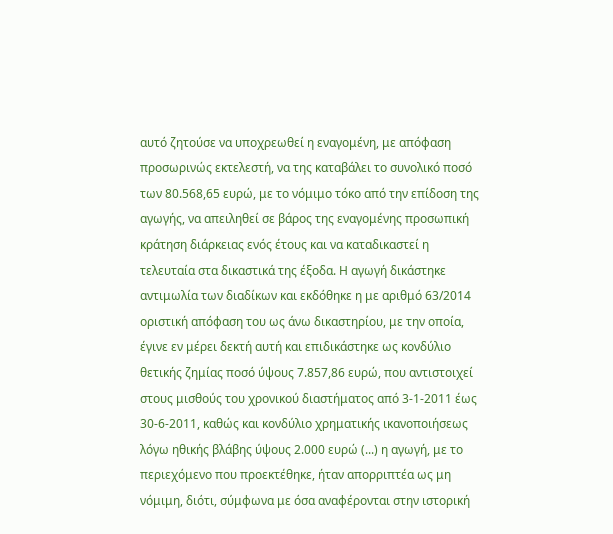αυτό ζητούσε να υποχρεωθεί η εναγομένη, με απόφαση προσωρινώς εκτελεστή, να της καταβάλει το συνολικό ποσό των 80.568,65 ευρώ, με το νόμιμο τόκο από την επίδοση της αγωγής, να απειληθεί σε βάρος της εναγομένης προσωπική κράτηση διάρκειας ενός έτους και να καταδικαστεί η τελευταία στα δικαστικά της έξοδα. Η αγωγή δικάστηκε αντιμωλία των διαδίκων και εκδόθηκε η με αριθμό 63/2014 οριστική απόφαση του ως άνω δικαστηρίου, με την οποία, έγινε εν μέρει δεκτή αυτή και επιδικάστηκε ως κονδύλιο θετικής ζημίας ποσό ύψους 7.857,86 ευρώ, που αντιστοιχεί στους μισθούς του χρονικού διαστήματος από 3-1-2011 έως 30-6-2011, καθώς και κονδύλιο χρηματικής ικανοποιήσεως λόγω ηθικής βλάβης ύψους 2.000 ευρώ (...) η αγωγή, με το περιεχόμενο που προεκτέθηκε, ήταν απορριπτέα ως μη νόμιμη, διότι, σύμφωνα με όσα αναφέρονται στην ιστορική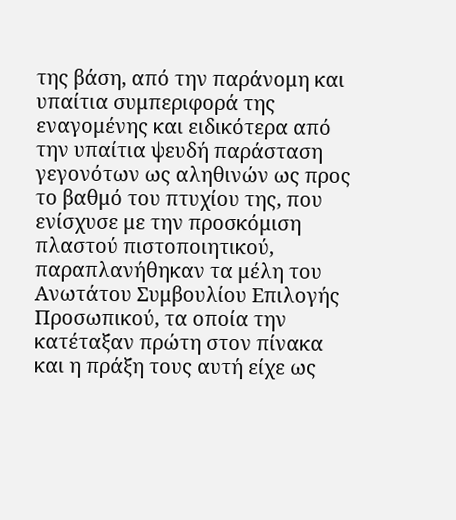της βάση, από την παράνομη και υπαίτια συμπεριφορά της εναγομένης και ειδικότερα από την υπαίτια ψευδή παράσταση γεγονότων ως αληθινών ως προς το βαθμό του πτυχίου της, που ενίσχυσε με την προσκόμιση πλαστού πιστοποιητικού, παραπλανήθηκαν τα μέλη του Ανωτάτου Συμβουλίου Επιλογής Προσωπικού, τα οποία την κατέταξαν πρώτη στον πίνακα και η πράξη τους αυτή είχε ως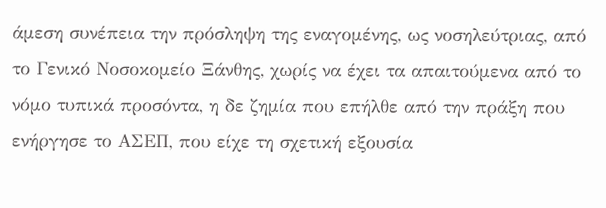άμεση συνέπεια την πρόσληψη της εναγομένης, ως νοσηλεύτριας, από το Γενικό Νοσοκομείο Ξάνθης, χωρίς να έχει τα απαιτούμενα από το νόμο τυπικά προσόντα, η δε ζημία που επήλθε από την πράξη που ενήργησε το ΑΣΕΠ, που είχε τη σχετική εξουσία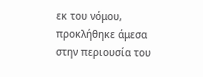εκ του νόμου, προκλήθηκε άμεσα στην περιουσία του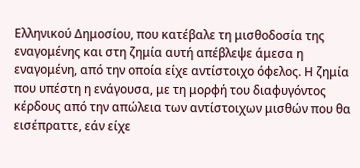Ελληνικού Δημοσίου, που κατέβαλε τη μισθοδοσία της εναγομένης και στη ζημία αυτή απέβλεψε άμεσα η εναγομένη, από την οποία είχε αντίστοιχο όφελος. Η ζημία που υπέστη η ενάγουσα, με τη μορφή του διαφυγόντος κέρδους από την απώλεια των αντίστοιχων μισθών που θα εισέπραττε, εάν είχε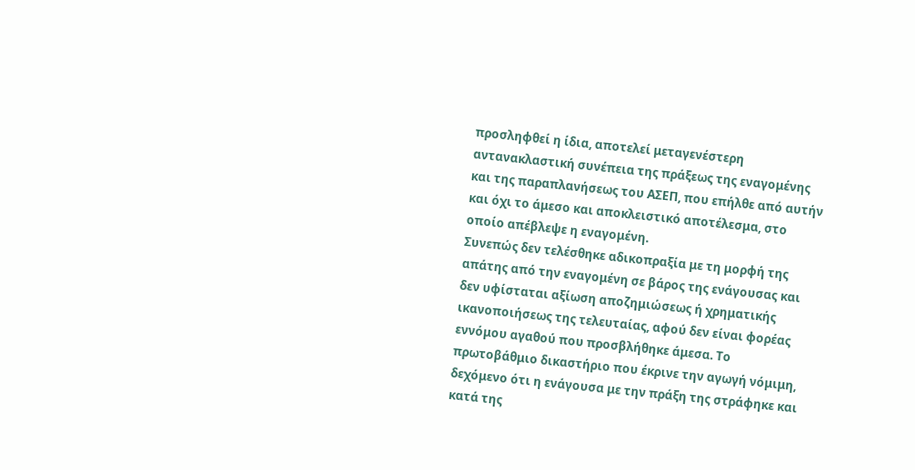προσληφθεί η ίδια, αποτελεί μεταγενέστερη αντανακλαστική συνέπεια της πράξεως της εναγομένης και της παραπλανήσεως του ΑΣΕΠ, που επήλθε από αυτήν και όχι το άμεσο και αποκλειστικό αποτέλεσμα, στο οποίο απέβλεψε η εναγομένη.
Συνεπώς δεν τελέσθηκε αδικοπραξία με τη μορφή της απάτης από την εναγομένη σε βάρος της ενάγουσας και δεν υφίσταται αξίωση αποζημιώσεως ή χρηματικής ικανοποιήσεως της τελευταίας, αφού δεν είναι φορέας εννόμου αγαθού που προσβλήθηκε άμεσα. Το πρωτοβάθμιο δικαστήριο που έκρινε την αγωγή νόμιμη, δεχόμενο ότι η ενάγουσα με την πράξη της στράφηκε και κατά της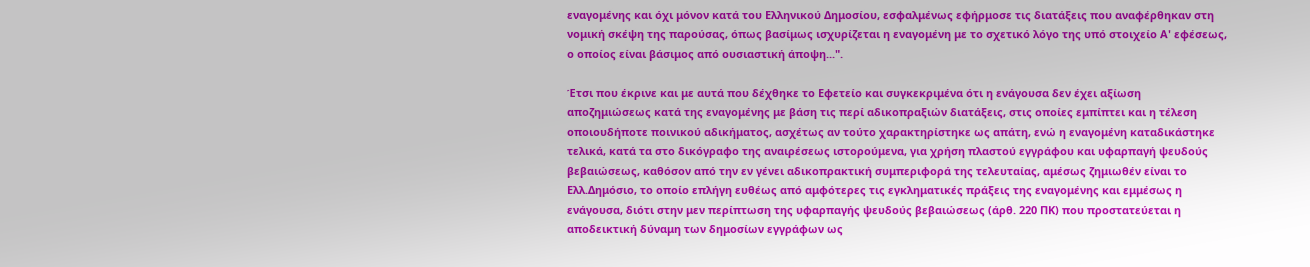εναγομένης και όχι μόνον κατά του Ελληνικού Δημοσίου, εσφαλμένως εφήρμοσε τις διατάξεις που αναφέρθηκαν στη νομική σκέψη της παρούσας, όπως βασίμως ισχυρίζεται η εναγομένη με το σχετικό λόγο της υπό στοιχείο Α' εφέσεως, ο οποίος είναι βάσιμος από ουσιαστική άποψη...".

Έτσι που έκρινε και με αυτά που δέχθηκε το Εφετείο και συγκεκριμένα ότι η ενάγουσα δεν έχει αξίωση αποζημιώσεως κατά της εναγομένης με βάση τις περί αδικοπραξιών διατάξεις, στις οποίες εμπίπτει και η τέλεση οποιουδήποτε ποινικού αδικήματος, ασχέτως αν τούτο χαρακτηρίστηκε ως απάτη, ενώ η εναγομένη καταδικάστηκε τελικά, κατά τα στο δικόγραφο της αναιρέσεως ιστορούμενα, για χρήση πλαστού εγγράφου και υφαρπαγή ψευδούς βεβαιώσεως, καθόσον από την εν γένει αδικοπρακτική συμπεριφορά της τελευταίας, αμέσως ζημιωθέν είναι το Ελλ.Δημόσιο, το οποίο επλήγη ευθέως από αμφότερες τις εγκληματικές πράξεις της εναγομένης και εμμέσως η ενάγουσα, διότι στην μεν περίπτωση της υφαρπαγής ψευδούς βεβαιώσεως (άρθ. 220 ΠΚ) που προστατεύεται η αποδεικτική δύναμη των δημοσίων εγγράφων ως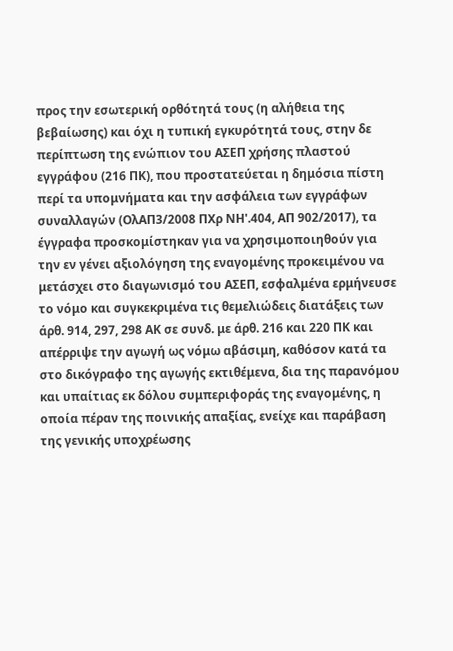προς την εσωτερική ορθότητά τους (η αλήθεια της βεβαίωσης) και όχι η τυπική εγκυρότητά τους, στην δε περίπτωση της ενώπιον του ΑΣΕΠ χρήσης πλαστού εγγράφου (216 ΠΚ), που προστατεύεται η δημόσια πίστη περί τα υπομνήματα και την ασφάλεια των εγγράφων συναλλαγών (ΟλΑΠ3/2008 ΠΧρ ΝΗ'.404, ΑΠ 902/2017), τα έγγραφα προσκομίστηκαν για να χρησιμοποιηθούν για την εν γένει αξιολόγηση της εναγομένης προκειμένου να μετάσχει στο διαγωνισμό του ΑΣΕΠ, εσφαλμένα ερμήνευσε το νόμο και συγκεκριμένα τις θεμελιώδεις διατάξεις των άρθ. 914, 297, 298 ΑΚ σε συνδ. με άρθ. 216 και 220 ΠΚ και απέρριψε την αγωγή ως νόμω αβάσιμη, καθόσον κατά τα στο δικόγραφο της αγωγής εκτιθέμενα, δια της παρανόμου και υπαίτιας εκ δόλου συμπεριφοράς της εναγομένης, η οποία πέραν της ποινικής απαξίας, ενείχε και παράβαση της γενικής υποχρέωσης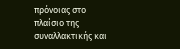πρόνοιας στο πλαίσιο της συναλλακτικής και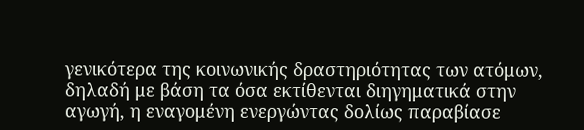γενικότερα της κοινωνικής δραστηριότητας των ατόμων, δηλαδή με βάση τα όσα εκτίθενται διηγηματικά στην αγωγή, η εναγομένη ενεργώντας δολίως παραβίασε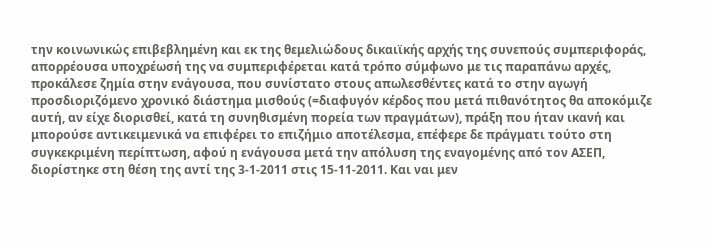την κοινωνικώς επιβεβλημένη και εκ της θεμελιώδους δικαιϊκής αρχής της συνεπούς συμπεριφοράς, απορρέουσα υποχρέωσή της να συμπεριφέρεται κατά τρόπο σύμφωνο με τις παραπάνω αρχές, προκάλεσε ζημία στην ενάγουσα, που συνίστατο στους απωλεσθέντες κατά το στην αγωγή προσδιοριζόμενο χρονικό διάστημα μισθούς (=διαφυγόν κέρδος που μετά πιθανότητος θα αποκόμιζε αυτή, αν είχε διορισθεί, κατά τη συνηθισμένη πορεία των πραγμάτων), πράξη που ήταν ικανή και μπορούσε αντικειμενικά να επιφέρει το επιζήμιο αποτέλεσμα, επέφερε δε πράγματι τούτο στη συγκεκριμένη περίπτωση, αφού η ενάγουσα μετά την απόλυση της εναγομένης από τον ΑΣΕΠ, διορίστηκε στη θέση της αντί της 3-1-2011 στις 15-11-2011. Και ναι μεν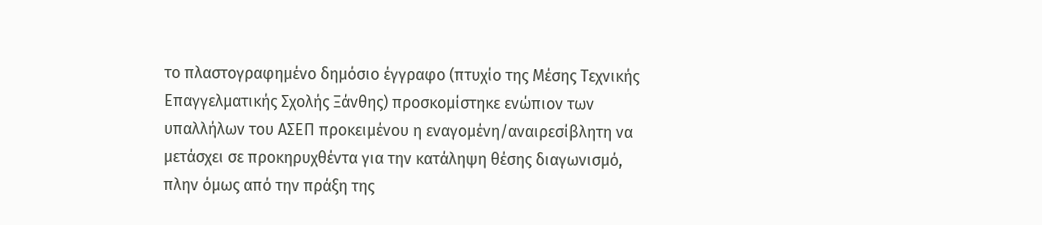το πλαστογραφημένο δημόσιο έγγραφο (πτυχίο της Μέσης Τεχνικής Επαγγελματικής Σχολής Ξάνθης) προσκομίστηκε ενώπιον των υπαλλήλων του ΑΣΕΠ προκειμένου η εναγομένη/αναιρεσίβλητη να μετάσχει σε προκηρυχθέντα για την κατάληψη θέσης διαγωνισμό, πλην όμως από την πράξη της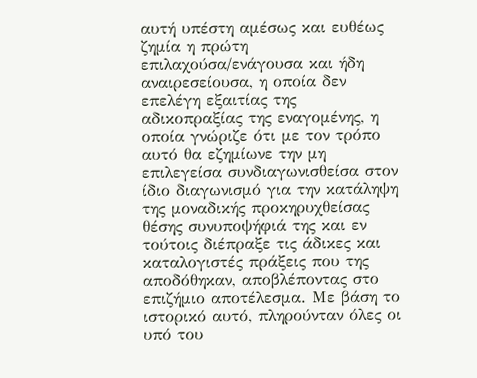αυτή υπέστη αμέσως και ευθέως ζημία η πρώτη επιλαχούσα/ενάγουσα και ήδη αναιρεσείουσα, η οποία δεν επελέγη εξαιτίας της αδικοπραξίας της εναγομένης, η οποία γνώριζε ότι με τον τρόπο αυτό θα εζημίωνε την μη επιλεγείσα συνδιαγωνισθείσα στον ίδιο διαγωνισμό για την κατάληψη της μοναδικής προκηρυχθείσας θέσης συνυποψήφιά της και εν τούτοις διέπραξε τις άδικες και καταλογιστές πράξεις που της αποδόθηκαν, αποβλέποντας στο επιζήμιο αποτέλεσμα. Με βάση το ιστορικό αυτό, πληρούνταν όλες οι υπό του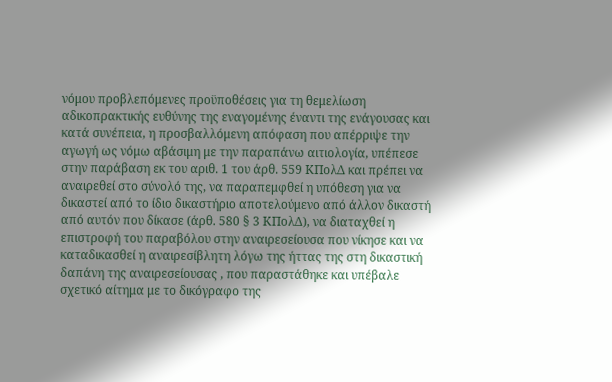νόμου προβλεπόμενες προϋποθέσεις για τη θεμελίωση αδικοπρακτικής ευθύνης της εναγομένης έναντι της ενάγουσας και κατά συνέπεια, η προσβαλλόμενη απόφαση που απέρριψε την αγωγή ως νόμω αβάσιμη με την παραπάνω αιτιολογία, υπέπεσε στην παράβαση εκ του αριθ. 1 του άρθ. 559 ΚΠολΔ και πρέπει να αναιρεθεί στο σύνολό της, να παραπεμφθεί η υπόθεση για να δικαστεί από το ίδιο δικαστήριο αποτελούμενο από άλλον δικαστή από αυτόν που δίκασε (άρθ. 580 § 3 ΚΠολΔ), να διαταχθεί η επιστροφή του παραβόλου στην αναιρεσείουσα που νίκησε και να καταδικασθεί η αναιρεσίβλητη λόγω της ήττας της στη δικαστική δαπάνη της αναιρεσείουσας , που παραστάθηκε και υπέβαλε σχετικό αίτημα με το δικόγραφο της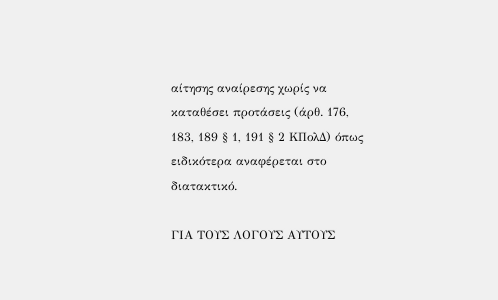αίτησης αναίρεσης χωρίς να καταθέσει προτάσεις (άρθ. 176, 183, 189 § 1, 191 § 2 ΚΠολΔ) όπως ειδικότερα αναφέρεται στο διατακτικό.

ΓΙΑ ΤΟΥΣ ΛΟΓΟΥΣ ΑΥΤΟΥΣ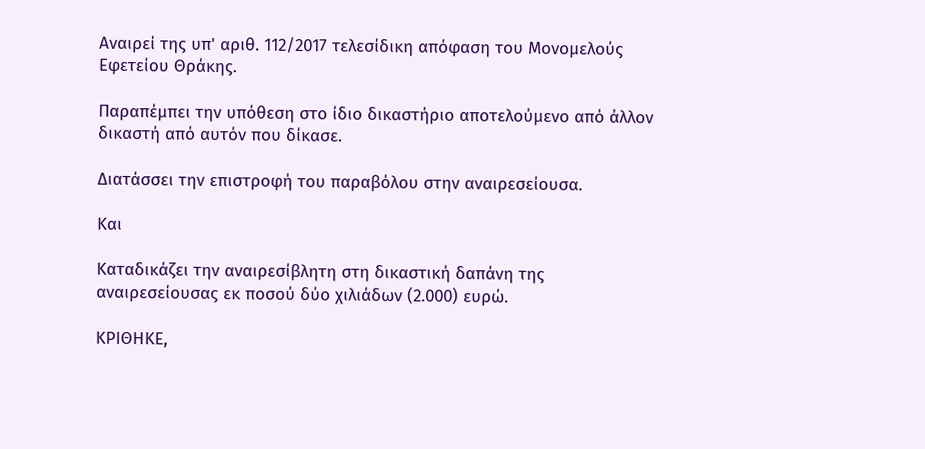Αναιρεί της υπ' αριθ. 112/2017 τελεσίδικη απόφαση του Μονομελούς Εφετείου Θράκης.

Παραπέμπει την υπόθεση στο ίδιο δικαστήριο αποτελούμενο από άλλον δικαστή από αυτόν που δίκασε.

Διατάσσει την επιστροφή του παραβόλου στην αναιρεσείουσα.

Και

Καταδικάζει την αναιρεσίβλητη στη δικαστική δαπάνη της αναιρεσείουσας εκ ποσού δύο χιλιάδων (2.000) ευρώ.

ΚΡΙΘΗΚΕ,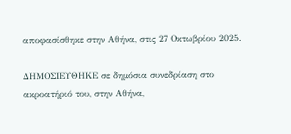αποφασίσθηκε στην Αθήνα, στις 27 Οκτωβρίου 2025.

ΔΗΜΟΣΙΕΥΘΗΚΕ σε δημόσια συνεδρίαση στο ακροατήριό του, στην Αθήνα,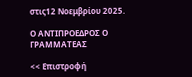στις12 Νοεμβρίου 2025.

Ο ΑΝΤΙΠΡΟΕΔΡΟΣ Ο ΓΡΑΜΜΑΤΕΑΣ

<< Επιστροφή